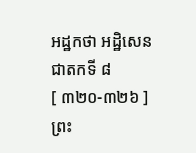អដ្ឋកថា អដ្ឋិសេនជាតកទី ៨
[ ៣២០-៣២៦ ] ព្រះ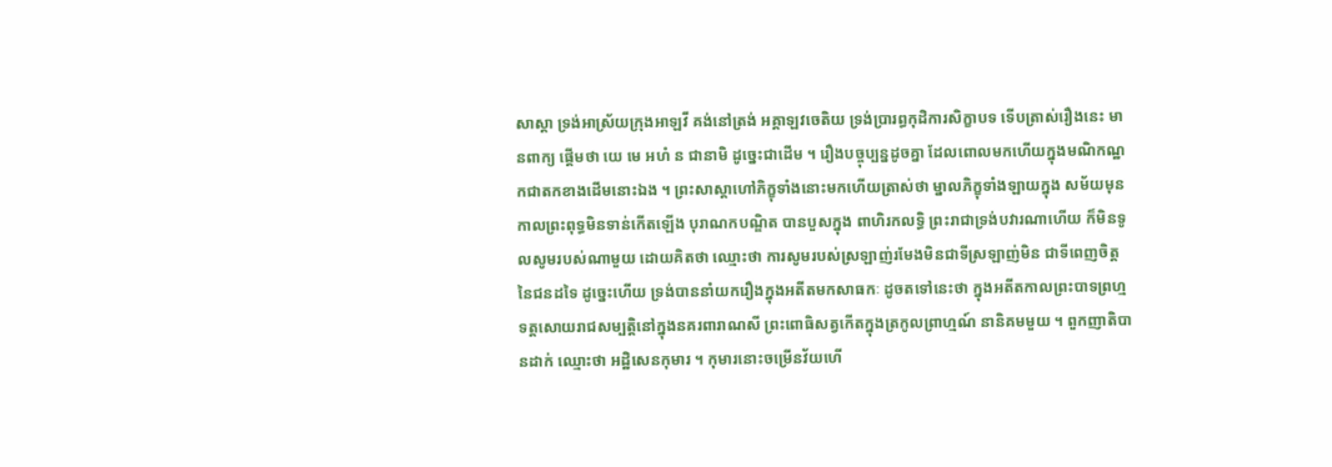សាស្តា ទ្រង់អាស្រ័យក្រុងអាឡវី គង់នៅត្រង់ អគ្គាឡវចេតិយ ទ្រង់ប្រារព្ធកុដិការសិក្ខាបទ ទើបត្រាស់រឿងនេះ មានពាក្យ ផ្តើមថា យេ មេ អហំ ន ជានាមិ ដូច្នេះជាដើម ។ រឿងបច្ចុប្បន្នដូចគ្នា ដែលពោលមកហើយក្នុងមណិកណ្ឋកជាតកខាងដើមនោះឯង ។ ព្រះសាស្តាហៅភិក្ខុទាំងនោះមកហើយត្រាស់ថា ម្នាលភិក្ខុទាំងឡាយក្នុង សម័យមុន កាលព្រះពុទ្ធមិនទាន់កើតឡើង បុរាណកបណ្ឌិត បានបួសក្នុង ពាហិរកលទ្ធិ ព្រះរាជាទ្រង់បវារណាហើយ ក៏មិនទូលសូមរបស់ណាមួយ ដោយគិតថា ឈ្មោះថា ការសូមរបស់ស្រឡាញ់រមែងមិនជាទីស្រឡាញ់មិន ជាទីពេញចិត្តនៃជនដទៃ ដូច្នេះហើយ ទ្រង់បាននាំយករឿងក្នុងអតីតមកសាធកៈ ដូចតទៅនេះថា ក្នុងអតីតកាលព្រះបាទព្រហ្មទត្តសោយរាជសម្បត្តិនៅក្នុងនគរពារាណសី ព្រះពោធិសត្វកើតក្នុងត្រកូលព្រាហ្មណ៍ នានិគមមួយ ។ ពួកញាតិបានដាក់ ឈ្មោះថា អដ្ឋិសេនកុមារ ។ កុមារនោះចម្រើនវ័យហើ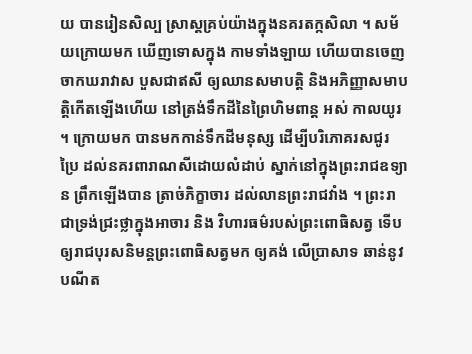យ បានរៀនសិល្ប ស្រាស្តគ្រប់យ៉ាងក្នុងនគរតក្កសិលា ។ សម័យក្រោយមក ឃើញទោសក្នុង កាមទាំងឡាយ ហើយបានចេញចាកឃរាវាស បួសជាឥសី ឲ្យឈានសមាបត្តិ និងអភិញ្ញាសមាបត្តិកើតឡើងហើយ នៅត្រង់ទឹកដីនៃព្រៃហិមពាន្ត អស់ កាលយូរ ។ ក្រោយមក បានមកកាន់ទឹកដីមនុស្ស ដើម្បីបរិភោគរសជូរប្រៃ ដល់នគរពារាណសីដោយលំដាប់ ស្នាក់នៅក្នុងព្រះរាជឧទ្យាន ព្រឹកឡើងបាន ត្រាច់ភិក្ខាចារ ដល់លានព្រះរាជវាំង ។ ព្រះរាជាទ្រង់ជ្រះថ្លាក្នុងអាចារ និង វិហារធម៌របស់ព្រះពោធិសត្វ ទើបឲ្យរាជបុរសនិមន្តព្រះពោធិសត្វមក ឲ្យគង់ លើប្រាសាទ ឆាន់នូវបណីត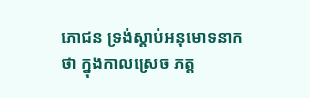ភោជន ទ្រង់ស្តាប់អនុមោទនាកថា ក្នុងកាលស្រេច ភត្ត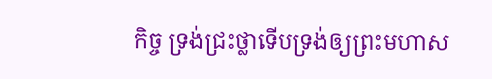កិច្ច ទ្រង់ជ្រះថ្លាទើបទ្រង់ឲ្យព្រះមហាស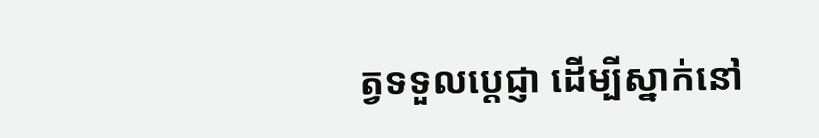ត្វទទួលប្តេជ្ញា ដើម្បីស្នាក់នៅ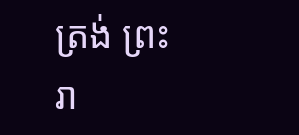ត្រង់ ព្រះរា